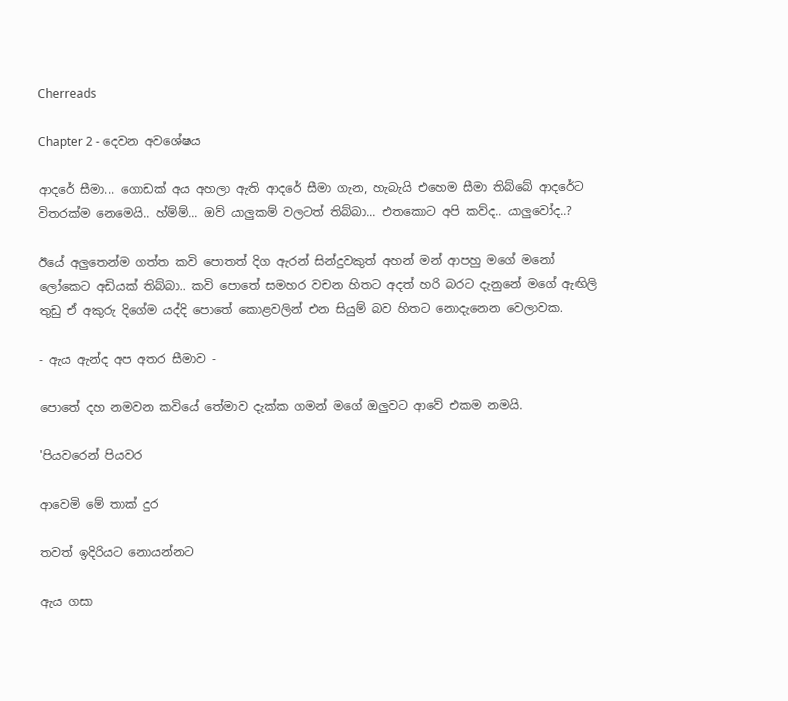Cherreads

Chapter 2 - දෙවන අවශේෂය

ආදරේ සීමා... ගොඩක් අය අහලා ඇති ආදරේ සීමා ගැන, හැබැයි එහෙම සීමා තිබ්බේ ආදරේට විතරක්ම නෙමෙයි.. හ්ම්ම්... ඔව් යාලුකම් වලටත් තිබ්බා... එතකොට අපි කව්ද.. යාලුවෝද..?

ඊයේ අලුතෙන්ම ගත්ත කවි පොතත් දිග ඇරන් සින්දුවකුත් අහන් මන් ආපහු මගේ මනෝ ලෝකෙට අඩියක් තිබ්බා.. කවි පොතේ සමහර වචන හිතට අදත් හරි බරට දැනුනේ මගේ ඇඟිලි තුඩු ඒ අකුරු දිගේම යද්දි පොතේ කොළවලින් එන සියුම් බව හිතට නොදැනෙන වෙලාවක.

- ඇය ඇන්ද අප අතර සීමාව -

පොතේ දහ නමවන කවියේ තේමාව දැක්ක ගමන් මගේ ඔලුවට ආවේ එකම නමයි.

'පියවරෙන් පියවර

ආවෙමි මේ තාක් දුර

තවත් ඉදිරියට නොයන්නට

ඇය ගසා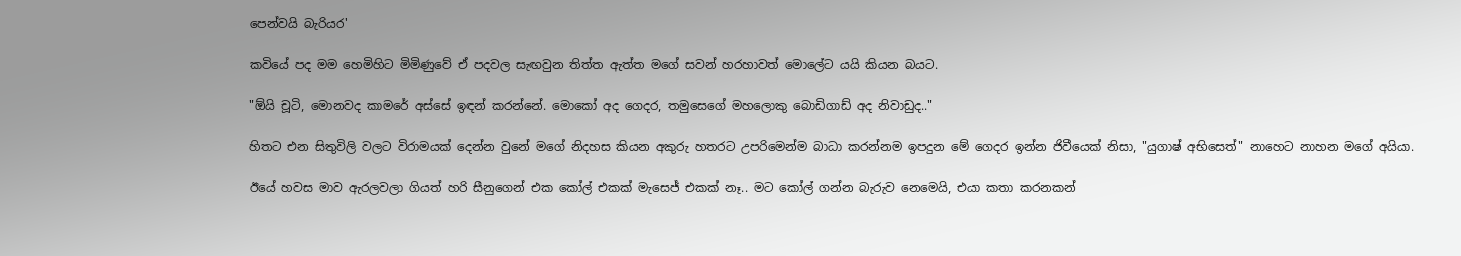පෙන්වයි බැරියර'

කවියේ පද මම හෙමිහිට මිමිණුවේ ඒ පදවල සැඟවුන තිත්ත ඇත්ත මගේ සවන් හරහාවත් මොලේට යයි කියන බයට.

"ඕයි චූටි, මොනවද කාමරේ අස්සේ ඉඳන් කරන්නේ. මොකෝ අද ගෙදර, තමුසෙගේ මහලොකු බොඩිගාඩ් අද නිවාඩුද.."

හිතට එන සිතුවිලි වලට විරාමයක් දෙන්න වුනේ මගේ නිදහස කියන අකුරු හතරට උපරිමෙන්ම බාධා කරන්නම ඉපදුන මේ ගෙදර ඉන්න ජිවීයෙක් නිසා, "යුගාෂ් අභිසෙත්" නාහෙට නාහන මගේ අයියා.

ඊයේ හවස මාව ඇරලවලා ගියත් හරි සීනුගෙන් එක කෝල් එකක් මැසෙජ් එකක් නෑ.. මට කෝල් ගන්න බැරුව නෙමෙයි, එයා කතා කරනකන්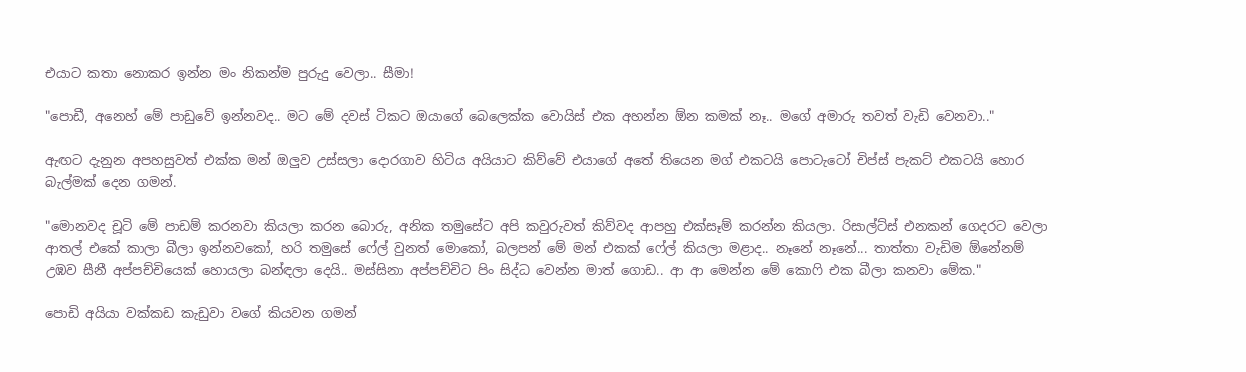එයාට කතා නොකර ඉන්න මං නිකන්ම පුරුදු වෙලා.. සීමා!

"පොඩී, අනෙහ් මේ පාඩුවේ ඉන්නවද.. මට මේ දවස් ටිකට ඔයාගේ බෙලෙක්ක වොයිස් එක අහන්න ඕන කමක් නෑ.. මගේ අමාරු තවත් වැඩි වෙනවා.."

ඇඟට දැනුන අපහසුවත් එක්ක මන් ඔලුව උස්සලා දොරගාව හිටිය අයියාට කිව්වේ එයාගේ අතේ තියෙන මග් එකටයි පොටැටෝ චිප්ස් පැකට් එකටයි හොර බැල්මක් දෙන ගමන්.

"මොනවද චූටි මේ පාඩම් කරනවා කියලා කරන බොරු, අනික තමුසේට අපි කවුරුවත් කිව්වද ආපහු එක්සෑම් කරන්න කියලා. රිසාල්ට්ස් එනකන් ගෙදරට වෙලා ආතල් එකේ කාලා බීලා ඉන්නවකෝ, හරි තමුසේ ෆේල් වුනත් මොකෝ, බලපන් මේ මන් එකක් ෆේල් කියලා මළාද.. නෑනේ නෑනේ... තාත්තා වැඩිම ඕනේනම් උඹව සීනී අප්පච්චියෙක් හොයලා බන්ඳලා දෙයි.. මස්සිනා අප්පච්චිට පිං සිද්ධ වෙන්න මාත් ගොඩ.. ආ ආ මෙන්න මේ කොෆි එක බීලා කනවා මේක."

පොඩි අයියා වක්කඩ කැඩුවා වගේ කියවන ගමන්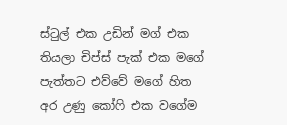ස්ටුල් එක උඩින් මග් එක තියලා චිප්ස් පැක් එක මගේ පැත්තට එව්වේ මගේ හිත අර උණු කෝෆි එක වගේම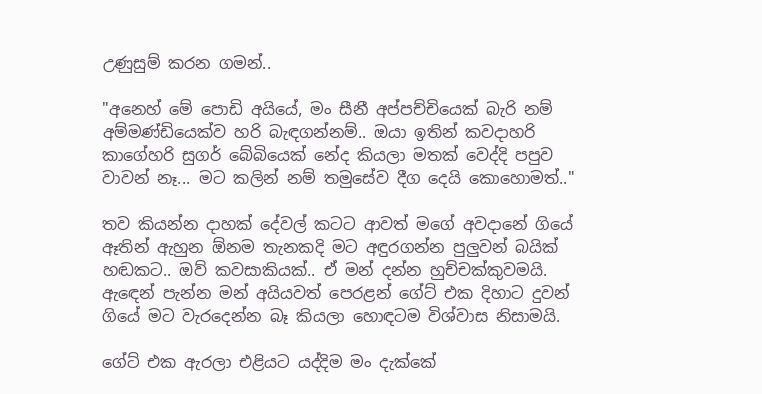උණුසුම් කරන ගමන්..

"අනෙහ් මේ පොඩි අයියේ, මං සීනී අප්පච්චියෙක් බැරි නම් අම්මණ්ඩියෙක්ව හරි බැඳගන්නම්.. ඔයා ඉතින් කවදාහරි කාගේහරි සුගර් බේබියෙක් නේද කියලා මතක් වෙද්දි පපුව වාවන් නෑ... මට කලින් නම් තමුසේව දීග දෙයි කොහොමත්.."

තව කියන්න දාහක් දේවල් කටට ආවත් මගේ අවදානේ ගියේ ඈතින් ඇහුන ඕනම තැනකදි මට අඳුරගන්න පුලුවන් බයික් හඬකට.. ඔව් කවසාකියක්.. ඒ මන් දන්න හුච්චක්කුවමයි. ඇඳෙන් පැන්න මන් අයියවත් පෙරළන් ගේට් එක දිහාට දුවන් ගියේ මට වැරදෙන්න බෑ කියලා හොඳටම විශ්වාස නිසාමයි.

ගේට් එක ඇරලා එළියට යද්දිම මං දැක්කේ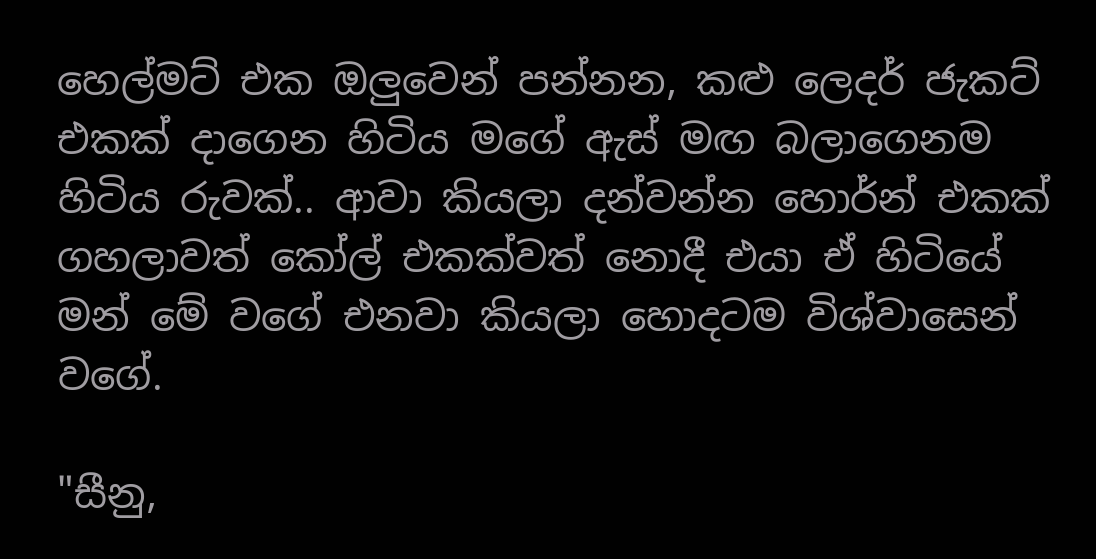හෙල්මට් එක ඔලුවෙන් පන්නන, කළු ලෙදර් ජැකට් එකක් දාගෙන හිටිය මගේ ඇස් මඟ බලාගෙනම හිටිය රුවක්.. ආවා කියලා දන්වන්න හොර්න් එකක් ගහලාවත් කෝල් එකක්වත් නොදී එයා ඒ හිටියේ මන් මේ වගේ එනවා කියලා හොදටම විශ්වාසෙන් වගේ.

"සීනු,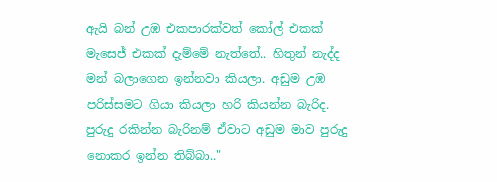ඇයි බන් උඹ එකපාරක්වත් කෝල් එකක් මැසෙජ් එකක් දැම්මේ නැත්තේ.. හිතුන් නැද්ද මන් බලාගෙන ඉන්නවා කියලා. අඩුම උඹ පරිස්සමට ගියා කියලා හරි කියන්න බැරිද. පුරුදු රකින්න බැරිනම් ඒවාට අඩුම මාව පුරුදු නොකර ඉන්න තිබ්බා.."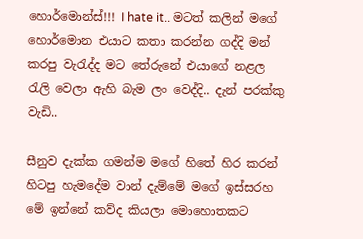හොර්මොන්ස්!!! I hate it.. මටත් කලින් මගේ හොර්මොන එයාට කතා කරන්න ගද්දි මන් කරපු වැරැද්ද මට තේරුනේ එයාගේ නළල රැලි වෙලා ඇහි බැම ලං වෙද්දි.. දැන් පරක්කු වැඩි..

සීනුව දැක්ක ගමන්ම මගේ හිතේ හිර කරන් හිටපු හැමදේම වාන් දැම්මේ මගේ ඉස්සරහ මේ ඉන්නේ කව්ද කියලා මොහොතකට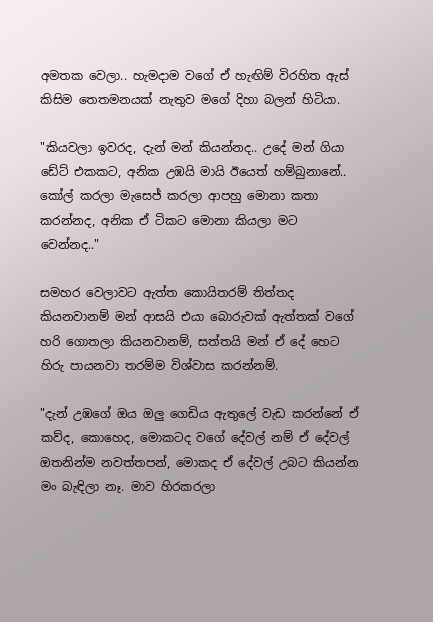අමතක වෙලා.. හැමදාම වගේ ඒ හැඟිම් විරහිත ඇස් කිසිම තෙතමනයක් නැතුව මගේ දිහා බලන් හිටියා.

"කියවලා ඉවරද, දැන් මන් කියන්නද.. උදේ මන් ගියා ඩේට් එකකට, අනික උඹයි මායි ඊයෙත් හම්බුනානේ.. කෝල් කරලා මැසෙජ් කරලා ආපහු මොනා කතා කරන්නද, අනික ඒ ටිකට මොනා කියලා මට වෙන්නද.."

සමහර වෙලාවට ඇත්ත කොයිතරම් තිත්තද කියනවානම් මන් ආසයි එයා බොරුවක් ඇත්තක් වගේ හරි ගොතලා කියනවානම්, සත්තයි මන් ඒ දේ හෙට හිරු පායනවා තරම්ම විශ්වාස කරන්නම්.

"දැන් උඹගේ ඔය ඔලු ගෙඩිය ඇතුලේ වැඩ කරන්නේ ඒ කව්ද, කොහෙද, මොකටද වගේ දේවල් නම් ඒ දේවල් ඔතනින්ම නවත්තපන්, මොකද ඒ දේවල් උබට කියන්න මං බැඳිලා නෑ. මාව හිරකරලා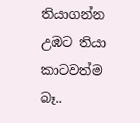තියාගන්න උඹට තියා කාටවත්ම බෑ..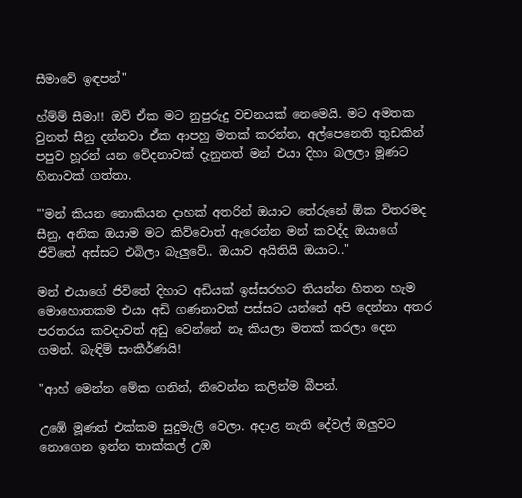සීමාවේ ඉඳපන්"

හ්ම්ම් සීමා!! ඔව් ඒක මට නුපුරුදු වචනයක් නෙමෙයි. මට අමතක වුනත් සීනු දන්නවා ඒක ආපහු මතක් කරන්න, අල්පෙනෙති තුඩකින් පපුව හූරන් යන වේදනාවක් දැනුනත් මන් එයා දිහා බලලා මූණට හිනාවක් ගත්තා.

"'මන් කියන නොකියන දාහක් අතරින් ඔයාට තේරුනේ ඕක විතරමද සීනු, අනික ඔයාම මට කිව්වොත් ඇරෙන්න මන් කවද්ද ඔයාගේ ජිවිතේ අස්සට එබිලා බැලුවේ.. ඔයාව අයිතියි ඔයාට.."

මන් එයාගේ ජිවිතේ දිහාට අඩියක් ඉස්සරහට තියන්න හිතන හැම මොහොතකම එයා අඩි ගණනාවක් පස්සට යන්නේ අපි දෙන්නා අතර පරතරය කවදාවත් අඩු වෙන්නේ නෑ කියලා මතක් කරලා දෙන ගමන්. බැඳිම් සංකීර්ණයි!

"ආහ් මෙන්න මේක ගනින්, නිවෙන්න කලින්ම බීපන්.

උඹේ මූණත් එක්කම සුදුමැලි වෙලා. අදාළ නැති දේවල් ඔලුවට නොගෙන ඉන්න තාක්කල් උඹ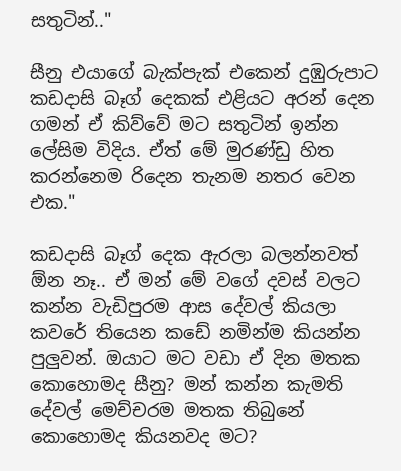සතුටින්.."

සීනු එයාගේ බැක්පැක් එකෙන් දුඹුරුපාට කඩදාසි බෑග් දෙකක් එළියට අරන් දෙන ගමන් ඒ කිව්වේ මට සතුටින් ඉන්න ලේසිම විදිය. ඒත් මේ මුරණ්ඩු හිත කරන්නෙම රිදෙන තැනම නතර වෙන එක."

කඩදාසි බෑග් දෙක ඇරලා බලන්නවත් ඕන නෑ.. ඒ මන් මේ වගේ දවස් වලට කන්න වැඩිපුරම ආස දේවල් කියලා කවරේ තියෙන කඩේ නමින්ම කියන්න පුලුවන්. ඔයාට මට වඩා ඒ දින මතක කොහොමද සීනු? මන් කන්න කැමති දේවල් මෙච්චරම මතක තිබුනේ කොහොමද කියනවද මට?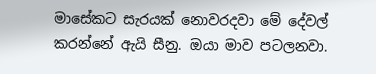මාසේකට සැරයක් නොවරදවා මේ දේවල් කරන්නේ ඇයි සීනු. ඔයා මාව පටලනවා.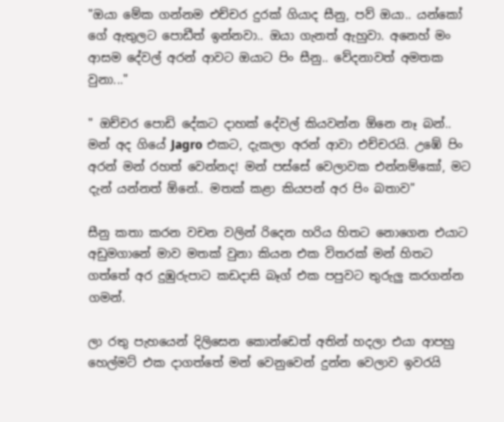"ඔයා මේක ගන්නම එච්චර දුරක් ගියාද සීනු, පව් ඔයා.. යන්කෝ ගේ ඇතුලට පොඩීත් ඉන්නවා.. ඔයා ගැනත් ඇහුවා. අනෙහ් මං ආසම දේවල් අරන් ආවට ඔයාට පිං සීනු.. වේදනාවත් අමතක වුනා..."

" ඔච්චර පොඩි දේකට දාහක් දේවල් කියවන්න ඕනෙ නෑ බන්.. මන් අද ගියේ Jagro එකට, දැකලා අරන් ආවා එච්චරයි. උඹේ පිං අරන් මන් රහත් වෙන්නද! මන් පස්සේ වෙලාවක එන්නම්කෝ, මට දැන් යන්නත් ඕනේ.. මතක් කළා කියපන් අර පිං බතාව"

සීනු කතා කරන වචන වලින් රිදෙන හරිය හිතට නොගෙන එයාට අඩුමගානේ මාව මතක් වුනා කියන එක විතරක් මන් හිතට ගත්තේ අර දුඹුරුපාට කඩදාසි බෑග් එක පපුවට තුරුලු කරගන්න ගමන්.

ලා රතු පැහයෙන් දිලිසෙන කොන්ඩෙත් අතින් හදලා එයා ආපහු හෙල්මට් එක දාගත්තේ මන් වෙනුවෙන් දුන්න වෙලාව ඉවරයි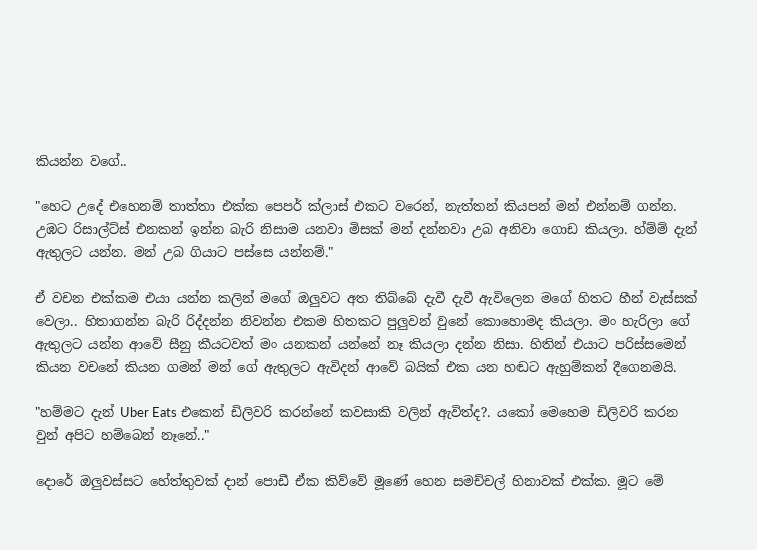කියන්න වගේ..

"හෙට උදේ එහෙනම් තාත්තා එක්ක පෙපර් ක්ලාස් එකට වරෙන්, නැත්තන් කියපන් මන් එන්නම් ගන්න. උඹට රිසාල්ට්ස් එනකන් ඉන්න බැරි නිසාම යනවා මිසක් මන් දන්නවා උබ අනිවා ගොඩ කියලා. හ්ම්ම් දැන් ඇතුලට යන්න. මන් උබ ගියාට පස්සෙ යන්නම්."

ඒ වචන එක්කම එයා යන්න කලින් මගේ ඔලුවට අත තිබ්බේ දැවී දැවී ඇවිලෙන මගේ හිතට හීන් වැස්සක් වෙලා.. හිතාගන්න බැරි රිද්දන්න නිවන්න එකම හිතකට පුලුවන් වුනේ කොහොමද කියලා. මං හැරිලා ගේ ඇතුලට යන්න ආවේ සීනු කීයටවත් මං යනකන් යන්නේ නෑ කියලා දන්න නිසා. හිතින් එයාට පරිස්සමෙන් කියන වචනේ කියන ගමන් මන් ගේ ඇතුලට ඇවිදන් ආවේ බයික් එක යන හඬට ඇහුම්කන් දීගෙනමයි.

"හම්මට දැන් Uber Eats එකෙන් ඩිලිවරි කරන්නේ කවසාකි වලින් ඇවිත්ද?. යකෝ මෙහෙම ඩිලිවරි කරන වුන් අපිට හම්බෙන් නෑනේ.."

දොරේ ඔලුවස්සට හේත්තුවක් දාන් පොඩී ඒක කිව්වේ මූණේ හෙන සමච්චල් හිනාවක් එක්ක. මූට මේ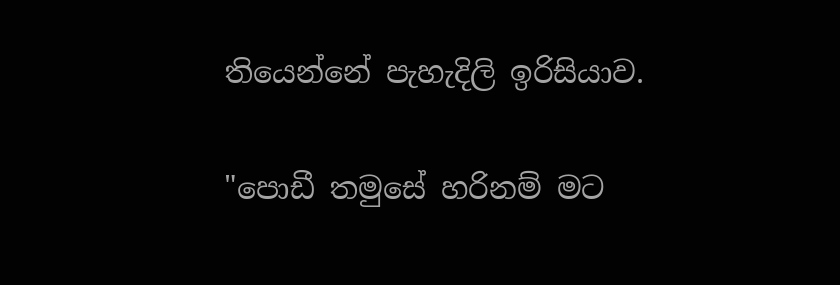තියෙන්නේ පැහැදිලි ඉරිසියාව.

"පොඩී තමුසේ හරිනම් මට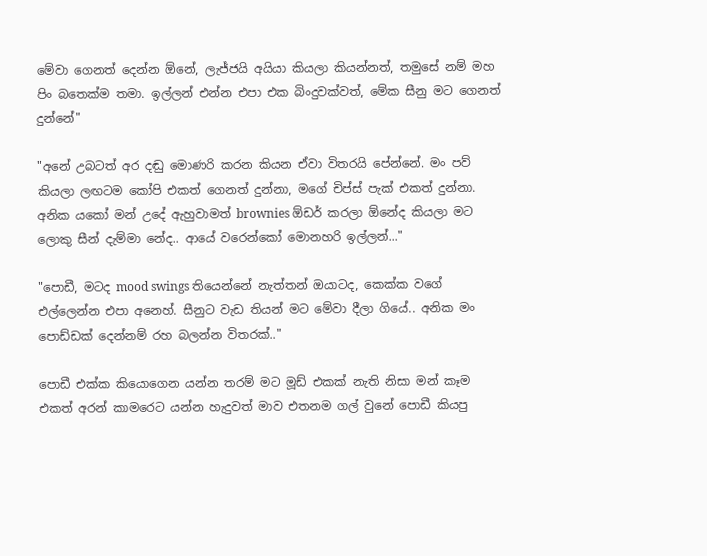මේවා ගෙනත් දෙන්න ඕනේ, ලැජ්ජයි අයියා කියලා කියන්නත්, තමුසේ නම් මහ පිං බතෙක්ම තමා. ඉල්ලන් එන්න එපා එක බිංදුවක්වත්, මේක සීනු මට ගෙනත් දුන්නේ"

"අනේ උබටත් අර දඬු මොණරි කරන කියන ඒවා විතරයි පේන්නේ. මං පව් කියලා ලඟටම කෝපි එකත් ගෙනත් දුන්නා, මගේ චිප්ස් පැක් එකත් දුන්නා. අනික යකෝ මන් උදේ ඇහුවාමත් brownies ඕඩර් කරලා ඕනේද කියලා මට ලොකු සීන් දැම්මා නේද.. ආයේ වරෙන්කෝ මොනහරි ඉල්ලන්..."

"පොඩී, මටද mood swings තියෙන්නේ නැත්තන් ඔයාටද, කෙක්ක වගේ එල්ලෙන්න එපා අනෙහ්. සීනුට වැඩ තියන් මට මේවා දීලා ගියේ.. අනික මං පොඩ්ඩක් දෙන්නම් රහ බලන්න විතරක්.."

පොඩී එක්ක කියොගෙන යන්න තරම් මට මූඩ් එකක් නැති නිසා මන් කෑම එකත් අරන් කාමරෙට යන්න හැදුවත් මාව එතනම ගල් වුනේ පොඩී කියපු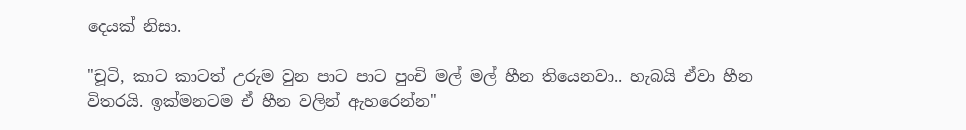දෙයක් නිසා.

"චූටි, කාට කාටත් උරුම වුන පාට පාට පුංචි මල් මල් හීන තියෙනවා.. හැබයි ඒවා හීන විතරයි. ඉක්මනටම ඒ හීන වලින් ඇහරෙන්න"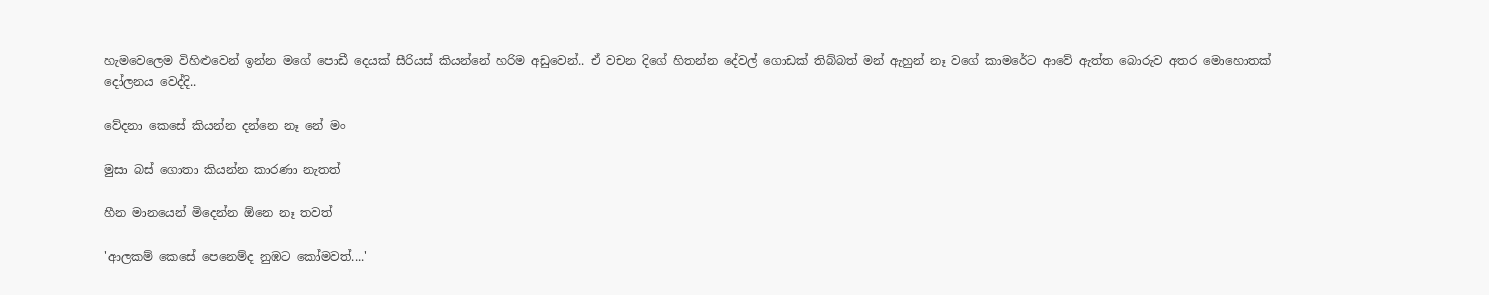හැමවෙලෙම විහිළුවෙන් ඉන්න මගේ පොඩී දෙයක් සීරියස් කියන්නේ හරිම අඩුවෙන්.. ඒ වචන දිගේ හිතන්න දේවල් ගොඩක් තිබ්බත් මන් ඇහුන් නෑ වගේ කාමරේට ආවේ ඇත්ත බොරුව අතර මොහොතක් දෝලනය වෙද්දි..

වේදනා කෙසේ කියන්න දන්නෙ නෑ නේ මං

මුසා බස් ගොතා කියන්න කාරණා නැතත්

හීන මානයෙන් මිදෙන්න ඕනෙ නෑ තවත්

'ආලකම් කෙසේ පෙනෙම්ද නුඹට කෝමවත්....'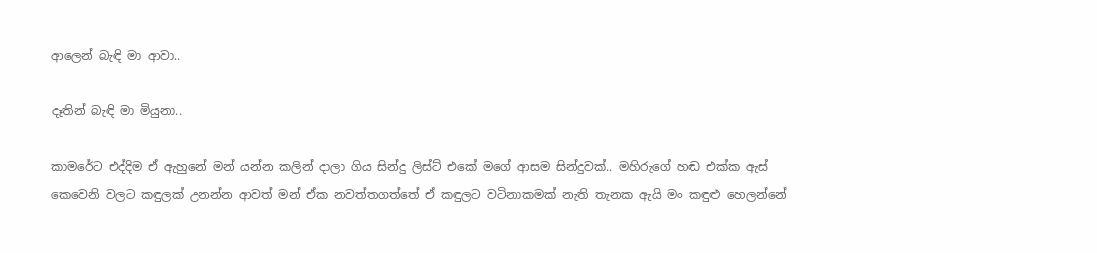ආලෙන් බැඳි මා ආවා..

දෑතින් බැඳි මා මියුනා..

කාමරේට එද්දිම ඒ ඇහුනේ මන් යන්න කලින් දාලා ගිය සින්දු ලිස්ට් එකේ මගේ ආසම සින්දුවක්.. මහිරුගේ හඬ එක්ක ඇස් කෙවෙනි වලට කඳුලක් උනන්න ආවත් මන් ඒක නවත්‍තගත්තේ ඒ කඳුලට වටිනාකමක් නැති තැනක ඇයි මං කඳුළු හෙලන්නේ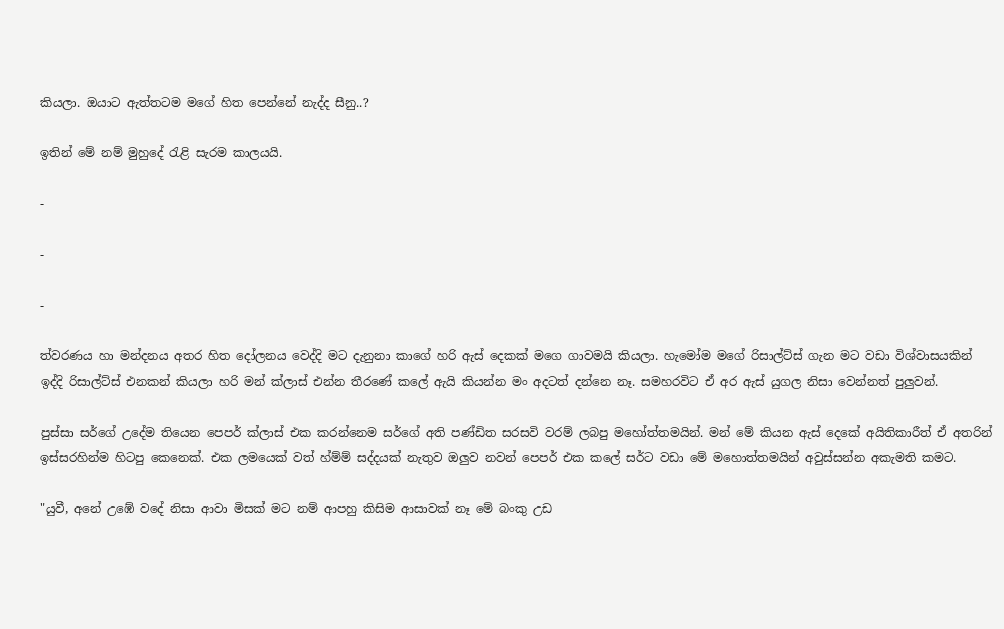කියලා. ඔයාට ඇත්තටම මගේ හිත පෙන්නේ නැද්ද සීනු..?

ඉතින් මේ නම් මුහුදේ රැළි සැරම කාලයයි.

-

-

-

ත්වරණය හා මන්දනය අතර හිත දෝලනය වෙද්දි මට දැනුනා කාගේ හරි ඇස් දෙකක් මගෙ ගාවමයි කියලා. හැමෝම මගේ රිසාල්ට්ස් ගැන මට වඩා විශ්වාසයකින් ඉද්දි රිසාල්ට්ස් එනකන් කියලා හරි මන් ක්ලාස් එන්න තීරණේ කලේ ඇයි කියන්න මං අදටත් දන්නෙ නෑ. සමහරවිට ඒ අර ඇස් යුගල නිසා වෙන්නත් පුලුවන්.

පුස්සා සර්ගේ උදේම තියෙන පෙපර් ක්ලාස් එක කරන්නෙම සර්ගේ අති පණ්ඩිත සරසවි වරම් ලබපු මහෝත්තමයින්. මන් මේ කියන ඇස් දෙකේ අයිතිකාරීත් ඒ අතරින් ඉස්සරහින්ම හිටපු කෙනෙක්. එක ලමයෙක් වත් හ්ම්ම් සද්දයක් නැතුව ඔලුව නවන් පෙපර් එක කලේ සර්ට වඩා මේ මහොත්තමයින් අවුස්සන්න අකැමති කමට.

"යුවී, අනේ උඹේ වදේ නිසා ආවා මිසක් මට නම් ආපහු කිසිම ආසාවක් නෑ මේ බංකු උඩ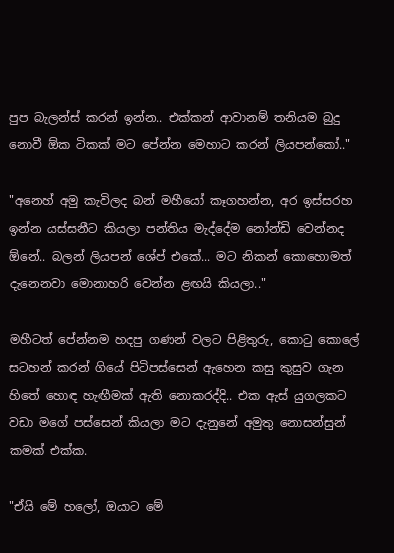පුප බැලන්ස් කරන් ඉන්න.. එක්කන් ආවානම් තනියම බුදු නොවී ඕක ටිකක් මට පේන්න මෙහාට කරන් ලියපන්කෝ.."

"අනෙහ් අමු කැවිලද බන් මහීයෝ කෑගහන්න, අර ඉස්සරහ ඉන්න යස්සනීට කියලා පන්තිය මැද්දේම නෝන්ඩි වෙන්නද ඕනේ.. බලන් ලියපන් ශේප් එකේ... මට නිකන් කොහොමත් දැනෙනවා මොනාහරි වෙන්න ළඟයි කියලා.."

මහීටත් පේන්නම හදපු ගණන් වලට පිළිතුරු, කොටු කොලේ සටහන් කරන් ගියේ පිටිපස්සෙන් ඇහෙන කසු කුසුව ගැන හිතේ හොඳ හැඟීමක් ඇති නොකරද්දි.. එක ඇස් යුගලකට වඩා මගේ පස්සෙන් කියලා මට දැනුනේ අමුතු නොසන්සුන් කමක් එක්ක.

"ඒයි මේ හලෝ, ඔයාට මේ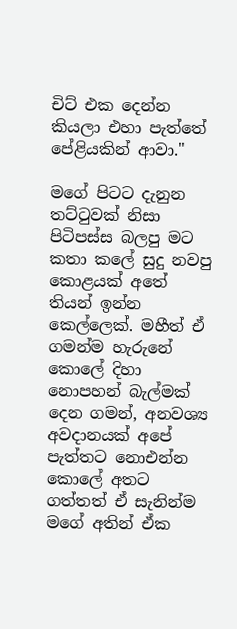චිට් එක දෙන්න කියලා එහා පැත්තේ පේළියකින් ආවා."

මගේ පිටට දැනුන තට්ටුවක් නිසා පිටිපස්ස බලපු මට කතා කලේ සුදු නවපු කොළයක් අතේ තියන් ඉන්න කෙල්ලෙක්. මහීත් ඒ ගමන්ම හැරුනේ කොලේ දිහා නොපහන් බැල්මක් දෙන ගමන්, අනවශ්‍ය අවදානයක් අපේ පැත්තට නොඑන්න කොලේ අතට ගත්තත් ඒ සැනින්ම මගේ අතින් ඒක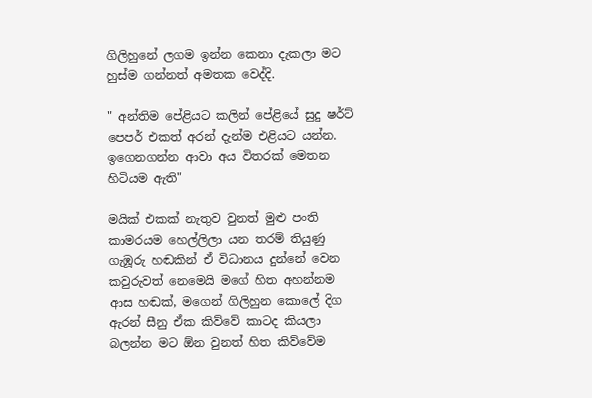ගිලිහුනේ ලගම ඉන්න කෙනා දැකලා මට හුස්ම ගන්නත් අමතක වෙද්දි.

" අන්තිම පේළියට කලින් පේළියේ සුදු ෂර්ට් පෙපර් එකත් අරන් දැන්ම එළියට යන්න. ඉගෙනගන්න ආවා අය විතරක් මෙතන හිටියම ඇති"

මයික් එකක් නැතුව වුනත් මුළු පංති කාමරයම හෙල්ලිලා යන තරම් තියුණු ගැඹූරු හඬකින් ඒ විධානය දුන්නේ වෙන කවුරුවත් නෙමෙයි මගේ හිත අහන්නම ආස හඬක්, මගෙන් ගිලිහුන කොලේ දිග ඇරන් සීනු ඒක කිව්වේ කාටද කියලා බලන්න මට ඕන වුනත් හිත කිව්වේම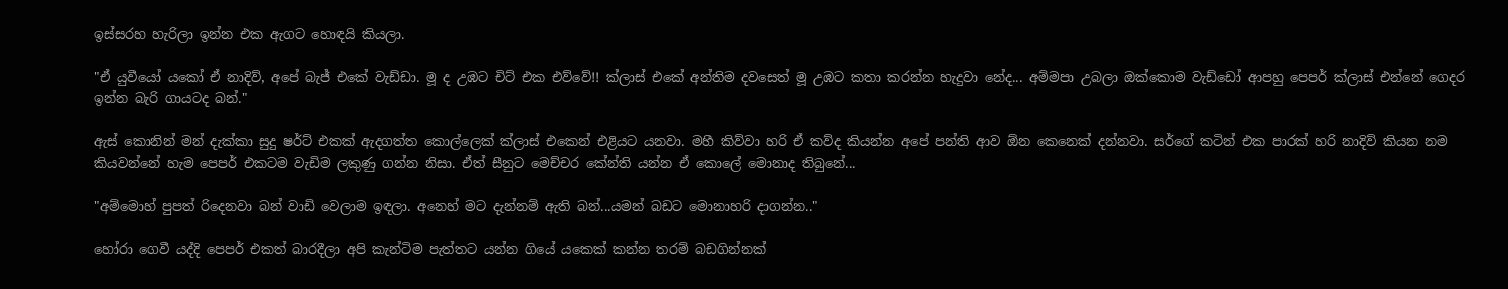ඉස්සරහ හැරිලා ඉන්න එක ඇගට හොඳයි කියලා.

"ඒ යුවීයෝ යකෝ ඒ නාදිව්, අපේ බැජ් එකේ වැඩ්ඩා. මූ ද උඹට චිට් එක එව්වේ!! ක්ලාස් එකේ අන්තිම දවසෙත් මූ උඹට කතා කරන්න හැදුවා නේද... අම්මපා උබලා ඔක්කොම වැඩ්ඩෝ ආපහු පෙපර් ක්ලාස් එන්නේ ගෙදර ඉන්න බැරි ගායටද බන්."

ඇස් කොනින් මන් දැක්කා සුදු ෂර්ට් එකක් ඇදගත්ත කොල්ලෙක් ක්ලාස් එකෙන් එළියට යනවා. මහී කිව්වා හරි ඒ කව්ද කියන්න අපේ පන්ති ආව ඕන කෙනෙක් දන්නවා. සර්ගේ කටින් එක පාරක් හරි නාදිව් කියන නම කියවන්නේ හැම පෙපර් එකටම වැඩිම ලකුණු ගන්න නිසා. ඒත් සීනුට මෙච්චර කේන්ති යන්න ඒ කොලේ මොනාද තිබුනේ...

"අම්මොහ් පුපත් රිදෙනවා බන් වාඩි වෙලාම ඉඳලා. අනෙහ් මට දැන්නම් ඇති බන්...යමන් බඩට මොනාහරි දාගන්න.."

හෝරා ගෙවී යද්දි පෙපර් එකත් බාරදීලා අපි කැන්ටිම පැත්තට යන්න ගියේ යකෙක් කන්න තරම් බඩගින්නක්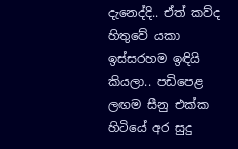දැනෙද්දි.. ඒත් කව්ද හිතුවේ යකා ඉස්සරහම ඉඳියි කියලා.. පඩිපෙළ ලඟම සීනු එක්ක හිටියේ අර සුදු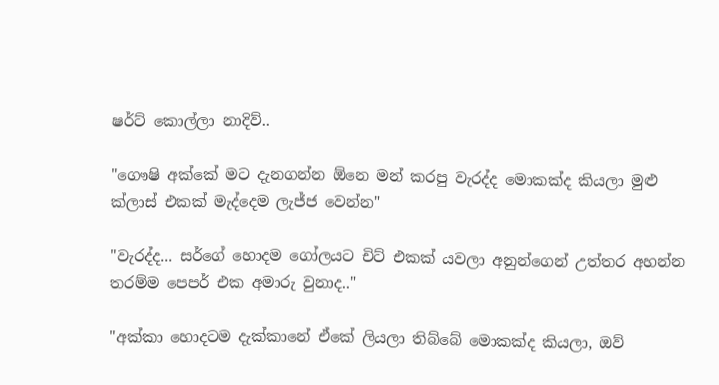ෂර්ට් කොල්ලා නාදිව්..

"ගෞෂි අක්කේ මට දැනගන්න ඕනෙ මන් කරපු වැරද්ද මොකක්ද කියලා මුළු ක්ලාස් එකක් මැද්දෙම ලැජ්ජ වෙන්න"

"වැරද්ද... සර්ගේ හොදම ගෝලයට චිට් එකක් යවලා අනුන්ගෙන් උත්තර අහන්න තරම්ම පෙපර් එක අමාරු වුනාද.."

"අක්කා හොදටම දැක්කානේ ඒකේ ලියලා තිබ්බේ මොකක්ද කියලා, ඔව්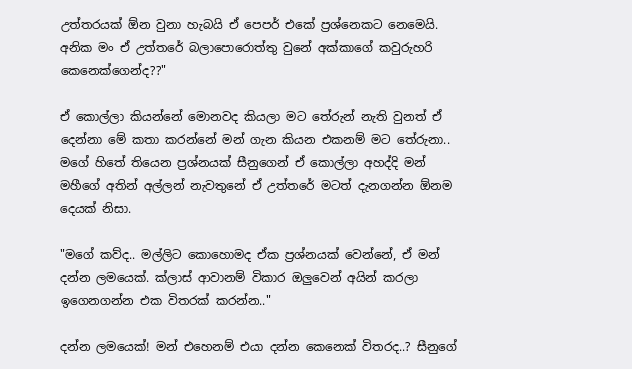උත්තරයක් ඕන වුනා හැබයි ඒ පෙපර් එකේ ප්‍රශ්නෙකට නෙමෙයි. අනික මං ඒ උත්තරේ බලාපොරොත්තු වුනේ අක්කාගේ කවුරුහරි කෙනෙක්ගෙන්ද??"

ඒ කොල්ලා කියන්නේ මොනවද කියලා මට තේරුන් නැති වුනත් ඒ දෙන්නා මේ කතා කරන්නේ මන් ගැන කියන එකනම් මට තේරුනා.. මගේ හිතේ තියෙන ප්‍රශ්නයක් සීනුගෙන් ඒ කොල්ලා අහද්දි මන් මහීගේ අතින් අල්ලන් නැවතුනේ ඒ උත්තරේ මටත් දැනගන්න ඕනම දෙයක් නිසා.

"මගේ කව්ද.. මල්ලිට කොහොමද ඒක ප්‍රශ්නයක් වෙන්නේ, ඒ මන් දන්න ලමයෙක්. ක්ලාස් ආවානම් විකාර ඔලුවෙන් අයින් කරලා ඉගෙනගන්න එක විතරක් කරන්න.."

දන්න ලමයෙක්! මන් එහෙනම් එයා දන්න කෙනෙක් විතරද..? සීනුගේ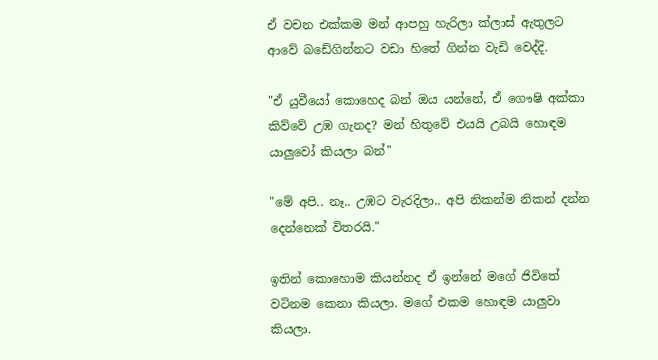ඒ වචන එක්කම මන් ආපහු හැරිලා ක්ලාස් ඇතුලට ආවේ බඩේගින්නට වඩා හිතේ ගින්න වැඩි වෙද්දි.

"ඒ යුවීයෝ කොහෙද බන් ඔය යන්නේ, ඒ ගෞෂි අක්කා කිව්වේ උඹ ගැනද? මන් හිතුවේ එයයි උබයි හොඳම යාලුවෝ කියලා බන්"

"මේ අපි.. නෑ.. උඹට වැරදිලා.. අපි නිකන්ම නිකන් දන්න දෙන්නෙක් විතරයි."

ඉතින් කොහොම කියන්නද ඒ ඉන්නේ මගේ ජිවිතේ වටිනම කෙනා කියලා. මගේ එකම හොඳම යාලුවා කියලා.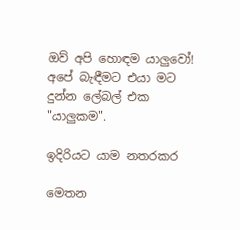ඔව් අපි හොඳම යාලුවෝ! අපේ බැඳීමට එයා මට දුන්න ලේබල් එක "යාලුකම".

ඉදිරියට යාම නතරකර

මෙතන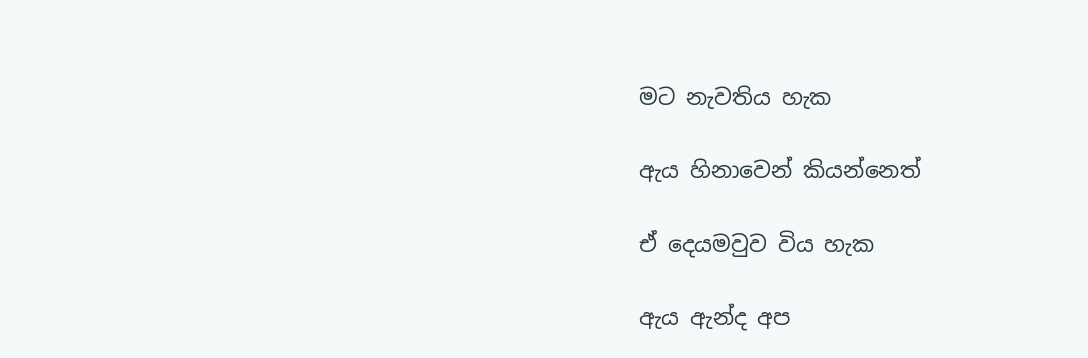මට නැවතිය හැක

ඇය හිනාවෙන් කියන්නෙත්

ඒ දෙයමවුව විය හැක

ඇය ඇන්ද අප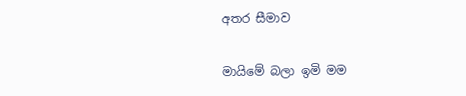අතර සීමාව

මායිමේ බලා ඉමි මම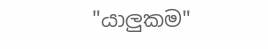"යාලුකම"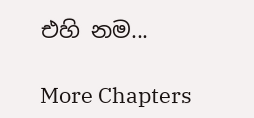එහි නම...

More Chapters